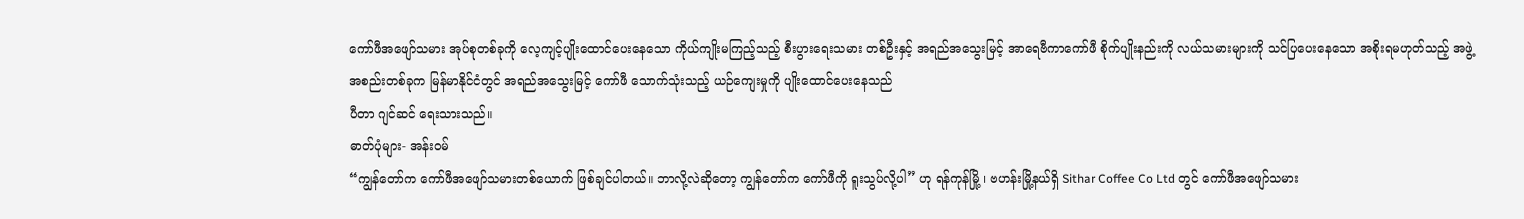ကော်ဖီအဖျော်သမား အုပ်စုတစ်ခုကို လေ့ကျင့်ပျိုးထောင်ပေးနေသော ကိုယ်ကျိုးမကြည့်သည့် စီးပွားရေးသမား တစ်ဦးနှင့် အရည်အသွေးမြင့် အာရေဗီကာကော်ဖီ စိုက်ပျိုးနည်းကို လယ်သမားများကို သင်ပြပေးနေသော အစိုးရမဟုတ်သည့် အဖွဲ့အစည်းတစ်ခုက မြန်မာနိုင်ငံတွင် အရည်အသွေးမြင့် ကော်ဖီ သောက်သုံးသည့် ယဉ်ကျေးမှုကို ပျိုးထောင်ပေးနေသည်
ပီတာ ဂျင်ဆင် ရေးသားသည်။
ဓာတ်ပုံများ- အန်းဝမ်
“ကျွန်တော်က ကော်ဖီအဖျော်သမားတစ်ယောက် ဖြစ်ချင်ပါတယ်။ ဘာလို့လဲဆိုတော့ ကျွန်တော်က ကော်ဖီကို ရူးသွပ်လို့ပါ” ဟု ရန်ကုန်မြို့ ၊ ဗဟန်းမြို့နယ်ရှိ Sithar Coffee Co Ltd တွင် ကော်ဖီအဖျော်သမား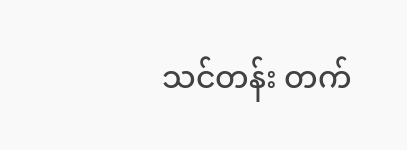သင်တန်း တက်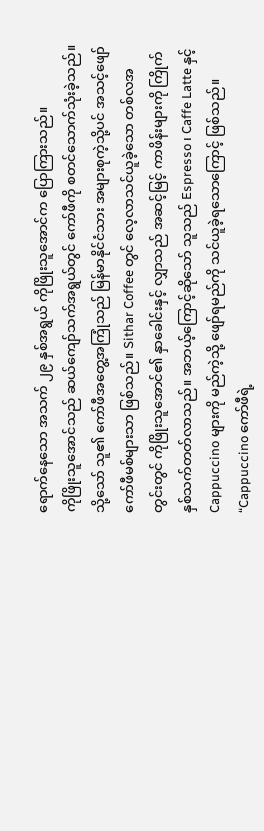ရောက်နေသော အသက် ၂၉ နှစ်အရွယ် ကိုဖြိုးသူအောင်က ပြောကြားသည်။
ကိုဖြိုးသူအောင်သည် ဆယ်ကျော်သက်အရွယ်တွင် ကော်ဖီကို စတင်သောက်သုံးခဲ့သည်။ သို့သော် သူ၏ ကော်ဖီအတွေ့အကြုံသည် မြန်မာနိုင်ငံသား အများစုကဲ့သို့ပင် အသင့်ဖျော် ကော်ဖီမစ်များသာ ဖြစ်သည်။ Sithar Coffee တွင် လေ့လာသင်ယူခဲ့သော တစ်လအတွင်းတွင် ကိုဖြိုးသူအောင်၏ နှာခေါင်းနှင့် လျှာသည် အဆင့်မြင့် ကာဖိန်းများကို ကြိုက်နှစ်သက်တတ်လာသည်။ အဘယ့်ကြောင့်ဆိုသော် သူသည် Espresso၊ Caffe Latte နှင့် Cappuccino များကို မည်ကဲ့သို့ ဖျော်ရမည်ကို သင်ယူခဲ့ရသောကြောင့် ဖြစ်သည်။ “Cappuccino ကော်ဖီရဲ့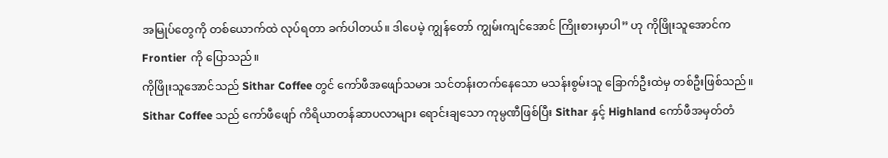အမြုပ်တွေကို တစ်ယောက်ထဲ လုပ်ရတာ ခက်ပါတယ်။ ဒါပေမဲ့ ကျွန်တော် ကျွမ်းကျင်အောင် ကြိုးစားမှာပါ” ဟု ကိုဖြိုးသူအောင်က Frontier ကို ပြောသည်။
ကိုဖြိုးသူအောင်သည် Sithar Coffee တွင် ကော်ဖီအဖျော်သမား သင်တန်းတက်နေသော မသန်းစွမ်းသူ ခြောက်ဦးထဲမှ တစ်ဦးဖြစ်သည်။ Sithar Coffee သည် ကော်ဖီဖျော် ကိရိယာတန်ဆာပလာများ ရောင်းချသော ကုမ္ပဏီဖြစ်ပြီး Sithar နှင့် Highland ကော်ဖီအမှတ်တံ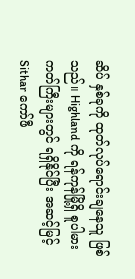ဆိပ် နှစ်ခုကို ထုတ်လုပ်ရောင်းချနေသူ ဖြစ်သည်။ Highland ကို ရန်ကုန်မြို့ရှိ စူပါမားကတ်ကြီးများတွင် ရရှိနိုင်ပြီး အဆင့်မြင့် Sithar ကော်ဖီ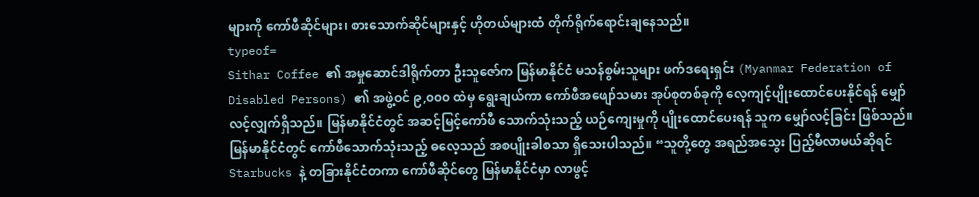များကို ကော်ဖီဆိုင်များ၊ စားသောက်ဆိုင်များနှင့် ဟိုတယ်များထံ တိုက်ရိုက်ရောင်းချနေသည်။
typeof=
Sithar Coffee ၏ အမှုဆောင်ဒါရိုက်တာ ဦးသူဇော်က မြန်မာနိုင်ငံ မသန်စွမ်းသူများ ဖက်ဒရေးရှင်း (Myanmar Federation of Disabled Persons) ၏ အဖွဲ့ဝင် ၉,၀၀၀ ထဲမှ ရွေးချယ်ကာ ကော်ဖီအဖျော်သမား အုပ်စုတစ်ခုကို လေ့ကျင့်ပျိုးထောင်ပေးနိုင်ရန် မျှော်လင့်လျှက်ရှိသည်။ မြန်မာနိုင်ငံတွင် အဆင့်မြင့်ကော်ဖီ သောက်သုံးသည့် ယဉ်ကျေးမှုကို ပျိုးထောင်ပေးရန် သူက မျှော်လင့်ခြင်း ဖြစ်သည်။ မြန်မာနိုင်ငံတွင် ကော်ဖီသောက်သုံးသည့် ဓလေ့သည် အစပျိုးခါစသာ ရှိသေးပါသည်။ “သူတို့တွေ အရည်အသွေး ပြည့်မီလာမယ်ဆိုရင် Starbucks နဲ့ တခြားနိုင်ငံတကာ ကော်ဖီဆိုင်တွေ မြန်မာနိုင်ငံမှာ လာဖွင့်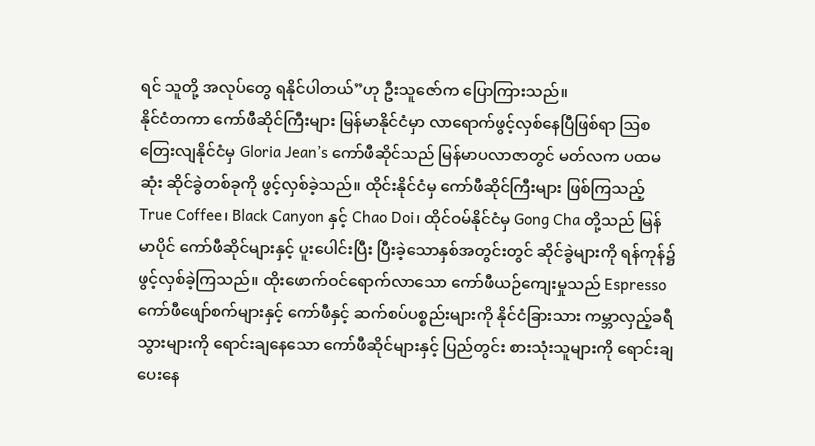ရင် သူတို့ အလုပ်တွေ ရနိုင်ပါတယ်”ဟု ဦးသူဇော်က ပြောကြားသည်။
နိုင်ငံတကာ ကော်ဖီဆိုင်ကြီးများ မြန်မာနိုင်ငံမှာ လာရောက်ဖွင့်လှစ်နေပြီဖြစ်ရာ ဩစတြေးလျနိုင်ငံမှ Gloria Jean’s ကော်ဖီဆိုင်သည် မြန်မာပလာဇာတွင် မတ်လက ပထမဆုံး ဆိုင်ခွဲတစ်ခုကို ဖွင့်လှစ်ခဲ့သည်။ ထိုင်းနိုင်ငံမှ ကော်ဖီဆိုင်ကြီးများ ဖြစ်ကြသည့် True Coffee၊ Black Canyon နှင့် Chao Doi၊ ထိုင်ဝမ်နိုင်ငံမှ Gong Cha တို့သည် မြန်မာပိုင် ကော်ဖီဆိုင်များနှင့် ပူးပေါင်းပြီး ပြီးခဲ့သောနှစ်အတွင်းတွင် ဆိုင်ခွဲများကို ရန်ကုန်၌ ဖွင့်လှစ်ခဲ့ကြသည်။ ထိုးဖောက်ဝင်ရောက်လာသော ကော်ဖီယဉ်ကျေးမှုသည် Espresso ကော်ဖီဖျော်စက်များနှင့် ကော်ဖီနှင့် ဆက်စပ်ပစ္စည်းများကို နိုင်ငံခြားသား ကမ္ဘာလှည့်ခရီသွားများကို ရောင်းချနေသော ကော်ဖီဆိုင်များနှင့် ပြည်တွင်း စားသုံးသူများကို ရောင်းချပေးနေ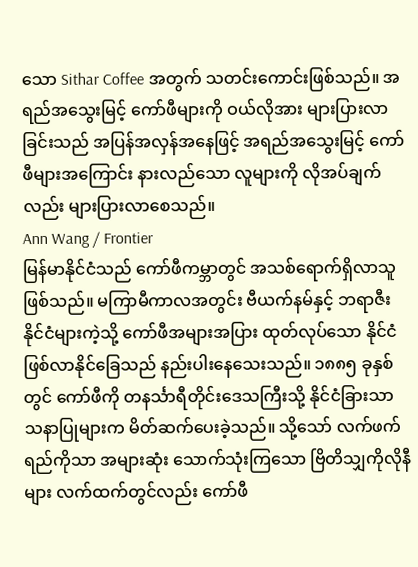သော Sithar Coffee အတွက် သတင်းကောင်းဖြစ်သည်။ အရည်အသွေးမြင့် ကော်ဖီများကို ဝယ်လိုအား များပြားလာခြင်းသည် အပြန်အလှန်အနေဖြင့် အရည်အသွေးမြင့် ကော်ဖီများအကြောင်း နားလည်သော လူများကို လိုအပ်ချက်လည်း များပြားလာစေသည်။
Ann Wang / Frontier
မြန်မာနိုင်ငံသည် ကော်ဖီကမ္ဘာတွင် အသစ်ရောက်ရှိလာသူ ဖြစ်သည်။ မကြာမီကာလအတွင်း ဗီယက်နမ်နှင့် ဘရာဇီးနိုင်ငံများကဲ့သို့ ကော်ဖီအများအပြား ထုတ်လုပ်သော နိုင်ငံဖြစ်လာနိုင်ခြေသည် နည်းပါးနေသေးသည်။ ၁၈၈၅ ခုနှစ်တွင် ကော်ဖီကို တနင်္သာရီတိုင်းဒေသကြီးသို့ နိုင်ငံခြားသာသနာပြုများက မိတ်ဆက်ပေးခဲ့သည်။ သို့သော် လက်ဖက်ရည်ကိုသာ အများဆုံး သောက်သုံးကြသော ဗြိတိသျှကိုလိုနီများ လက်ထက်တွင်လည်း ကော်ဖီ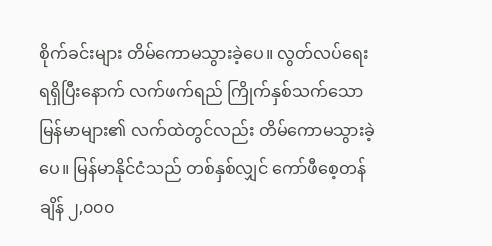စိုက်ခင်းများ တိမ်ကောမသွားခဲ့ပေ။ လွတ်လပ်ရေး ရရှိပြီးနောက် လက်ဖက်ရည် ကြိုက်နှစ်သက်သော မြန်မာများ၏ လက်ထဲတွင်လည်း တိမ်ကောမသွားခဲ့ပေ။ မြန်မာနိုင်ငံသည် တစ်နှစ်လျှင် ကော်ဖီစေ့တန်ချိန် ၂,၀၀၀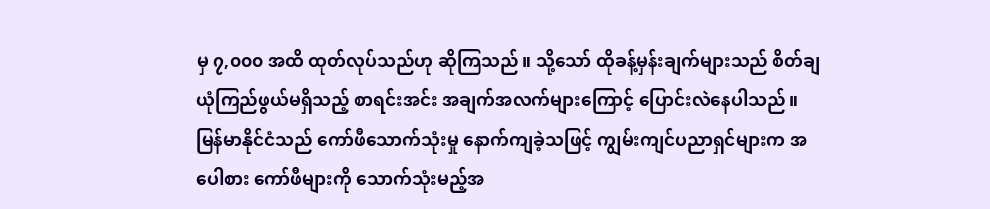မှ ၇,၀၀၀ အထိ ထုတ်လုပ်သည်ဟု ဆိုကြသည်။ သို့သော် ထိုခန့်မှန်းချက်များသည် စိတ်ချ ယုံကြည်ဖွယ်မရှိသည့် စာရင်းအင်း အချက်အလက်များကြောင့် ပြောင်းလဲနေပါသည်။ မြန်မာနိုင်ငံသည် ကော်ဖီသောက်သုံးမှု နောက်ကျခဲ့သဖြင့် ကျွမ်းကျင်ပညာရှင်များက အပေါစား ကော်ဖီများကို သောက်သုံးမည့်အ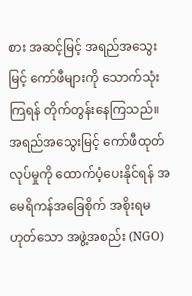စား အဆင့်မြင့် အရည်အသွေးမြင့် ကော်ဖီများကို သောက်သုံးကြရန် တိုက်တွန်းနေကြသည်။
အရည်အသွေးမြင့် ကော်ဖီထုတ်လုပ်မှုကို ထောက်ပံ့ပေးနိုင်ရန် အမေရိကန်အခြေစိုက် အစိုးရမဟုတ်သော အဖွဲ့အစည်း (NGO)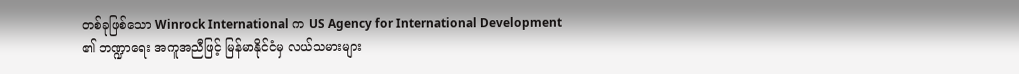တစ်ခုဖြစ်သော Winrock International က US Agency for International Development ၏ ဘဏ္ဍာရေး အကူအညီဖြင့် မြန်မာနိုင်ငံမှ လယ်သမားများ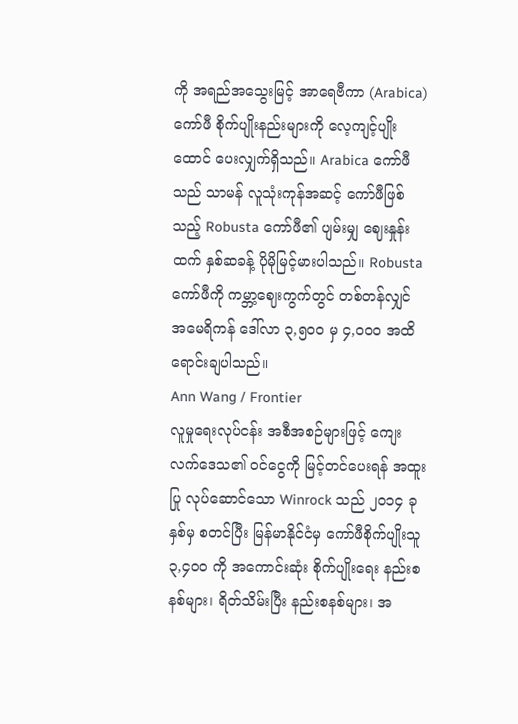ကို အရည်အသွေးမြင့် အာရေဗီကာ (Arabica) ကော်ဖီ စိုက်ပျိုးနည်းများကို လေ့ကျင့်ပျိုးထောင် ပေးလျှက်ရှိသည်။ Arabica ကော်ဖီသည် သာမန် လူသုံးကုန်အဆင့် ကော်ဖီဖြစ်သည့် Robusta ကော်ဖီ၏ ပျမ်းမျှ ဈေးနှုန်းထက် နှစ်ဆခန့် ပိုမိုမြင့်မားပါသည်။ Robusta ကော်ဖီကို ကမ္ဘာ့ဈေးကွက်တွင် တစ်တန်လျှင် အမေရိကန် ဒေါ်လာ ၃,၅၀၀ မှ ၄,၀၀၀ အထိ ရောင်းချပါသည်။
Ann Wang / Frontier
လူမှုရေးလုပ်ငန်း အစီအစဉ်များဖြင့် ကျေးလက်ဒေသ၏ ဝင်ငွေကို မြင့်တင်ပေးရန် အထူးပြု လုပ်ဆောင်သော Winrock သည် ၂၀၁၄ ခုနှစ်မှ စတင်ပြီး မြန်မာနိုင်ငံမှ ကော်ဖီစိုက်ပျိုးသူ ၃,၄၀၀ ကို အကောင်းဆုံး စိုက်ပျိုးရေး နည်းစနစ်များ၊ ရိတ်သိမ်းပြီး နည်းစနစ်များ၊ အ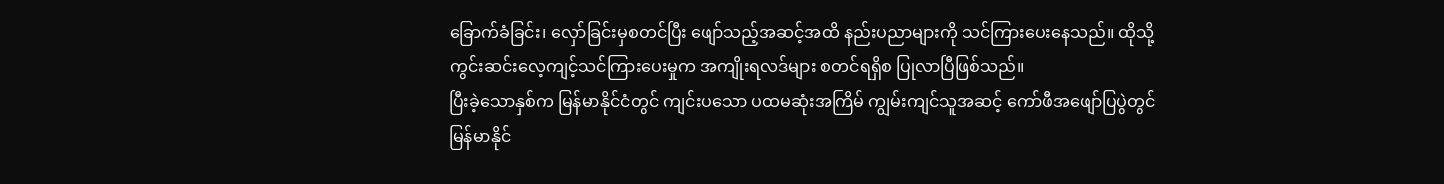ခြောက်ခံခြင်း၊ လှော်ခြင်းမှစတင်ပြီး ဖျော်သည့်အဆင့်အထိ နည်းပညာများကို သင်ကြားပေးနေသည်။ ထိုသို့ ကွင်းဆင်းလေ့ကျင့်သင်ကြားပေးမှုက အကျိုးရလဒ်များ စတင်ရရှိစ ပြုလာပြီဖြစ်သည်။
ပြီးခဲ့သောနှစ်က မြန်မာနိုင်ငံတွင် ကျင်းပသော ပထမဆုံးအကြိမ် ကျွမ်းကျင်သူအဆင့် ကော်ဖီအဖျော်ပြပွဲတွင် မြန်မာနိုင်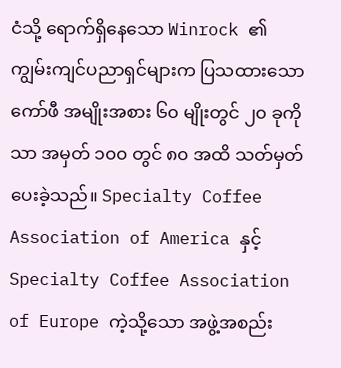ငံသို့ ရောက်ရှိနေသော Winrock ၏ ကျွမ်းကျင်ပညာရှင်များက ပြသထားသော ကော်ဖီ အမျိုးအစား ၆၀ မျိုးတွင် ၂၀ ခုကိုသာ အမှတ် ၁၀၀ တွင် ၈၀ အထိ သတ်မှတ်ပေးခဲ့သည်။ Specialty Coffee Association of America နှင့် Specialty Coffee Association of Europe ကဲ့သို့သော အဖွဲ့အစည်း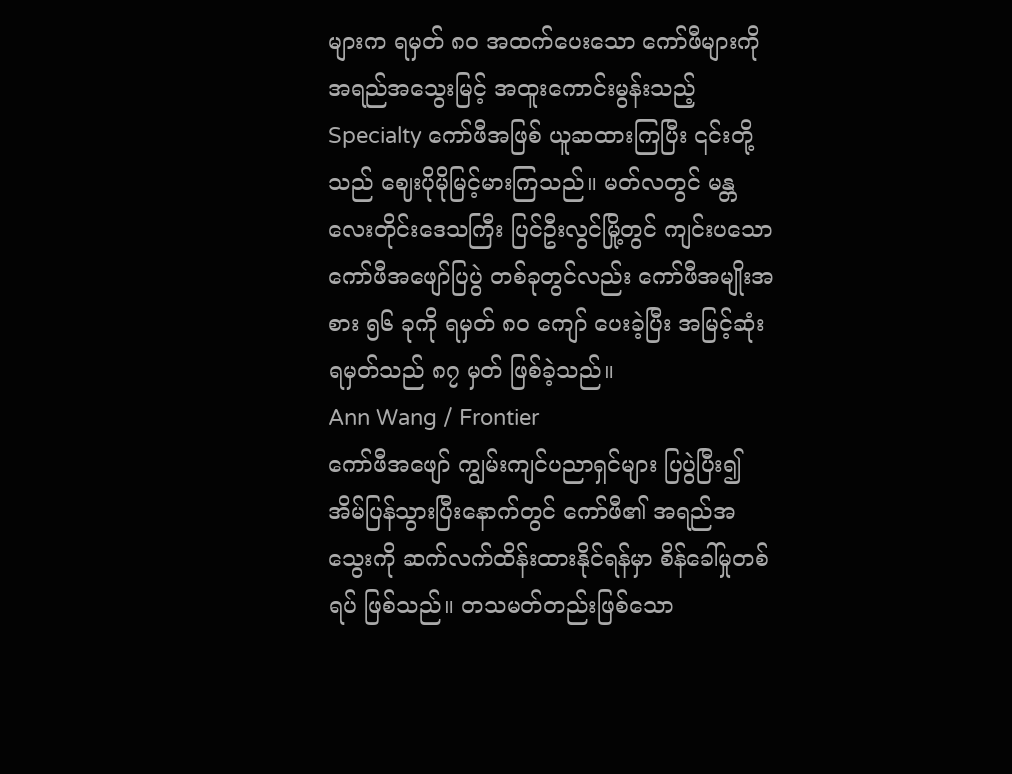များက ရမှတ် ၈၀ အထက်ပေးသော ကော်ဖီများကို အရည်အသွေးမြင့် အထူးကောင်းမွန်းသည့် Specialty ကော်ဖီအဖြစ် ယူဆထားကြပြီး ၎င်းတို့သည် ဈေးပိုမိုမြင့်မားကြသည်။ မတ်လတွင် မန္တလေးတိုင်းဒေသကြီး ပြင်ဦးလွင်မြို့တွင် ကျင်းပသော ကော်ဖီအဖျော်ပြပွဲ တစ်ခုတွင်လည်း ကော်ဖီအမျိုးအစား ၅၆ ခုကို ရမှတ် ၈၀ ကျော် ပေးခဲ့ပြီး အမြင့်ဆုံး ရမှတ်သည် ၈၇ မှတ် ဖြစ်ခဲ့သည်။
Ann Wang / Frontier
ကော်ဖီအဖျော် ကျွမ်းကျင်ပညာရှင်များ ပြပွဲပြီး၍ အိမ်ပြန်သွားပြီးနောက်တွင် ကော်ဖီ၏ အရည်အသွေးကို ဆက်လက်ထိန်းထားနိုင်ရန်မှာ စိန်ခေါ်မှုတစ်ရပ် ဖြစ်သည်။ တသမတ်တည်းဖြစ်သော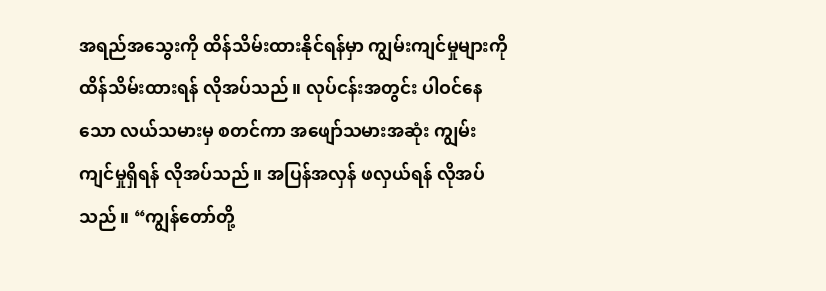အရည်အသွေးကို ထိန်သိမ်းထားနိုင်ရန်မှာ ကျွမ်းကျင်မှုများကို ထိန်သိမ်းထားရန် လိုအပ်သည်။ လုပ်ငန်းအတွင်း ပါဝင်နေသော လယ်သမားမှ စတင်ကာ အဖျော်သမားအဆုံး ကျွမ်းကျင်မှုရှိရန် လိုအပ်သည်။ အပြန်အလှန် ဖလှယ်ရန် လိုအပ်သည်။ “ကျွန်တော်တို့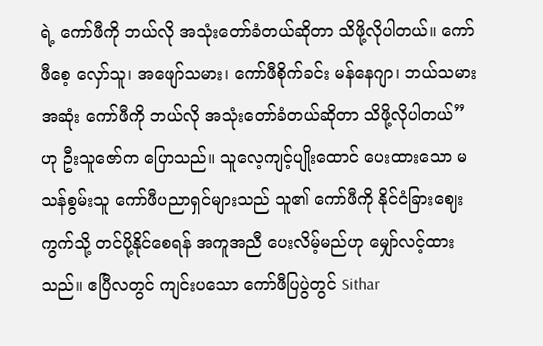ရဲ့ ကော်ဖီကို ဘယ်လို အသုံးတော်ခံတယ်ဆိုတာ သိဖို့လိုပါတယ်။ ကော်ဖီစေ့ လှော်သူ၊ အဖျော်သမား၊ ကော်ဖီစိုက်ခင်း မန်နေဂျာ၊ ဘယ်သမားအဆုံး ကော်ဖီကို ဘယ်လို အသုံးတော်ခံတယ်ဆိုတာ သိဖို့လိုပါတယ်” ဟု ဦးသူဇော်က ပြောသည်။ သူလေ့ကျင့်ပျိုးထောင် ပေးထားသော မသန်စွမ်းသူ ကော်ဖီပညာရှင်များသည် သူ၏ ကော်ဖီကို နိုင်ငံခြားဈေးကွက်သို့ တင်ပို့နိုင်စေရန် အကူအညီ ပေးလိမ့်မည်ဟု မျှော်လင့်ထားသည်။ ဧပြီလတွင် ကျင်းပသော ကော်ဖီပြပွဲတွင် Sithar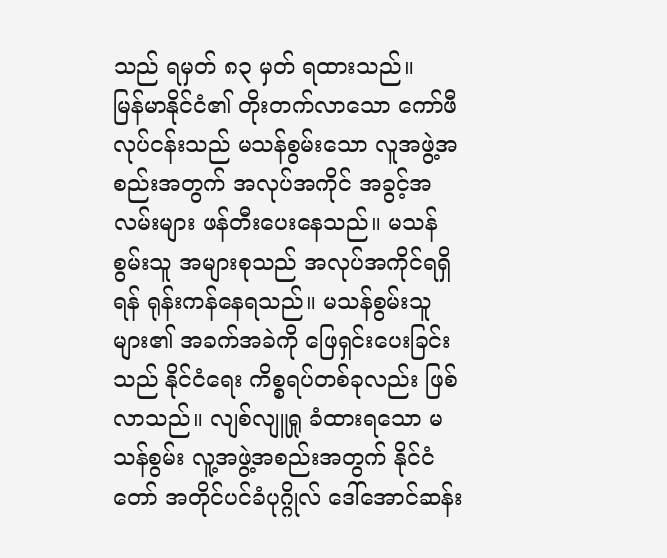သည် ရမှတ် ၈၃ မှတ် ရထားသည်။
မြန်မာနိုင်ငံ၏ တိုးတက်လာသော ကော်ဖီလုပ်ငန်းသည် မသန်စွမ်းသော လူအဖွဲ့အစည်းအတွက် အလုပ်အကိုင် အခွင့်အလမ်းများ ဖန်တီးပေးနေသည်။ မသန်စွမ်းသူ အများစုသည် အလုပ်အကိုင်ရရှိရန် ရုန်းကန်နေရသည်။ မသန်စွမ်းသူများ၏ အခက်အခဲကို ဖြေရှင်းပေးခြင်းသည် နိုင်ငံရေး ကိစ္စရပ်တစ်ခုလည်း ဖြစ်လာသည်။ လျစ်လျူရှု ခံထားရသော မသန်စွမ်း လူ့အဖွဲ့အစည်းအတွက် နိုင်ငံတော် အတိုင်ပင်ခံပုဂ္ဂိုလ် ဒေါ်အောင်ဆန်း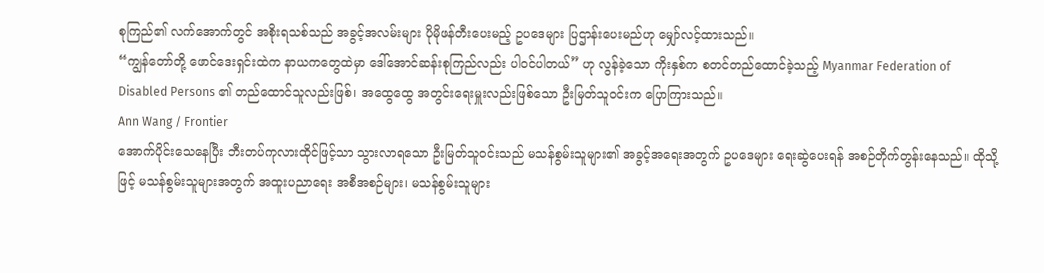စုကြည်၏ လက်အောက်တွင် အစိုးရသစ်သည် အခွင့်အလမ်းများ ပိုမိုဖန်တီးပေးမည့် ဥပဒေများ ပြဌာန်းပေးမည်ဟု မျှော်လင့်ထားသည်။
“ကျွန်တော်တို့ ဖောင်ဒေးရှင်းထဲက နာယကတွေထဲမှာ ဒေါ်အောင်ဆန်းစုကြည်လည်း ပါဝင်ပါတယ်” ဟု လွန်ခဲ့သော ကိုးနှစ်က စတင်တည်ထောင်ခဲ့သည့် Myanmar Federation of Disabled Persons ၏ တည်ထောင်သူလည်းဖြစ်၊ အထွေထွေ အတွင်းရေးမှူးလည်းဖြစ်သော ဦးမြတ်သူဝင်းက ပြောကြားသည်။
Ann Wang / Frontier
အောက်ပိုင်းသေနေပြီး ဘီးတပ်ကုလားထိုင်ဖြင့်သာ သွားလာရသော ဦးမြတ်သူဝင်းသည် မသန်စွမ်းသူများ၏ အခွင့်အရေးအတွက် ဥပဒေများ ရေးဆွဲပေးရန် အစဉ်တိုက်တွန်းနေသည်။ ထိုသို့ဖြင့် မသန်စွမ်းသူများအတွက် အထူးပညာရေး အစီအစဉ်များ၊ မသန်စွမ်းသူများ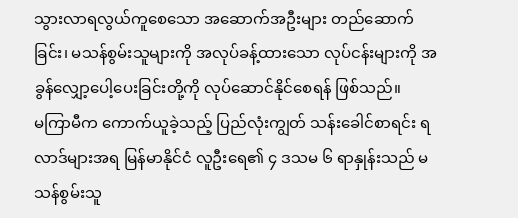သွားလာရလွယ်ကူစေသော အဆောက်အဦးများ တည်ဆောက်ခြင်း၊ မသန်စွမ်းသူများကို အလုပ်ခန့်ထားသော လုပ်ငန်းများကို အခွန်လျှော့ပေါ့ပေးခြင်းတို့ကို လုပ်ဆောင်နိုင်စေရန် ဖြစ်သည်။
မကြာမီက ကောက်ယူခဲ့သည့် ပြည်လုံးကျွတ် သန်းခေါင်စာရင်း ရလာဒ်များအရ မြန်မာနိုင်ငံ လူဦးရေ၏ ၄ ဒသမ ၆ ရာနှုန်းသည် မသန်စွမ်းသူ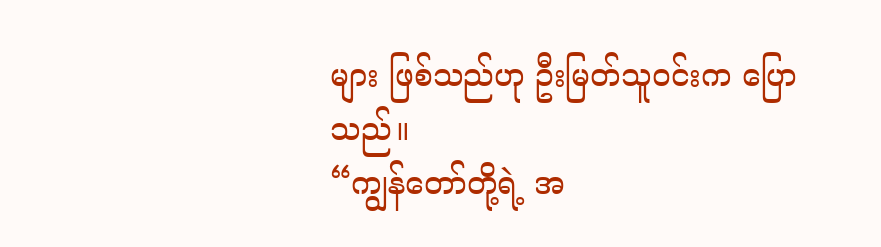များ ဖြစ်သည်ဟု ဦးမြတ်သူဝင်းက ပြောသည်။
“ကျွန်တော်တို့ရဲ့ အ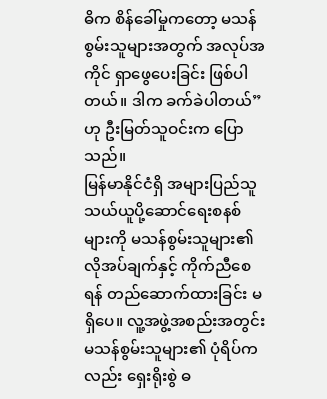ဓိက စိန်ခေါ်မှုကတော့ မသန်စွမ်းသူများအတွက် အလုပ်အကိုင် ရှာဖွေပေးခြင်း ဖြစ်ပါတယ်။ ဒါက ခက်ခဲပါတယ်” ဟု ဦးမြတ်သူဝင်းက ပြောသည်။
မြန်မာနိုင်ငံရှိ အများပြည်သူ သယ်ယူပို့ဆောင်ရေးစနစ်များကို မသန်စွမ်းသူများ၏ လိုအပ်ချက်နှင့် ကိုက်ညီစေရန် တည်ဆောက်ထားခြင်း မရှိပေ။ လူ့အဖွဲ့အစည်းအတွင်း မသန်စွမ်းသူများ၏ ပုံရိပ်ကလည်း ရှေးရိုးစွဲ ဓ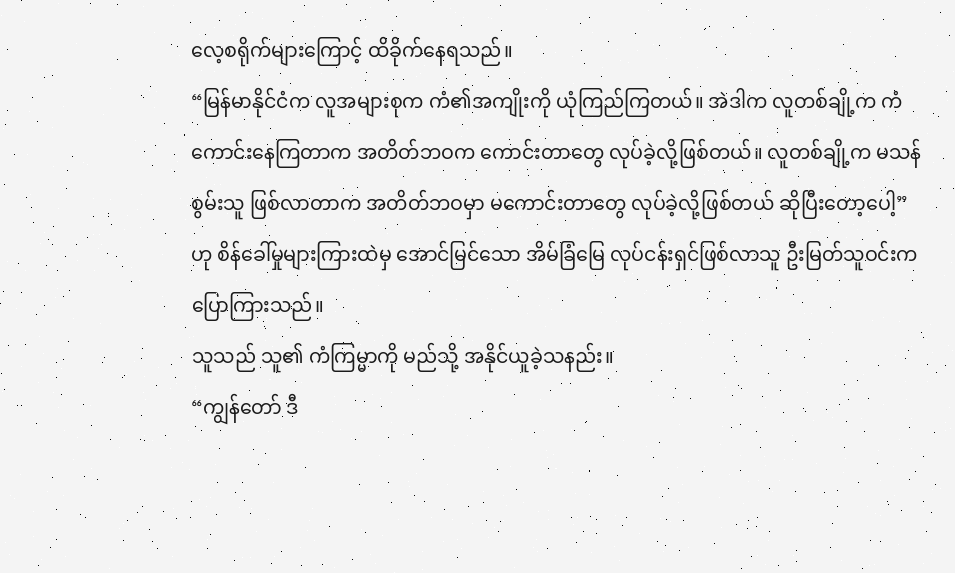လေ့စရိုက်များကြောင့် ထိခိုက်နေရသည်။
“မြန်မာနိုင်ငံက လူအများစုက ကံ၏အကျိုးကို ယုံကြည်ကြတယ်။ အဲဒါက လူတစ်ချို့က ကံကောင်းနေကြတာက အတိတ်ဘဝက ကောင်းတာတွေ လုပ်ခဲ့လို့ဖြစ်တယ်။ လူတစ်ချို့က မသန်စွမ်းသူ ဖြစ်လာတာက အတိတ်ဘဝမှာ မကောင်းတာတွေ လုပ်ခဲ့လို့ဖြစ်တယ် ဆိုပြီးတော့ပေါ့” ဟု စိန်ခေါ်မှုများကြားထဲမှ အောင်မြင်သော အိမ်ခြံမြေ လုပ်ငန်းရှင်ဖြစ်လာသူ ဦးမြတ်သူဝင်းက ပြောကြားသည်။
သူသည် သူ၏ ကံကြမ္မာကို မည်သို့ အနိုင်ယူခဲ့သနည်း။
“ကျွန်တော် ဒီ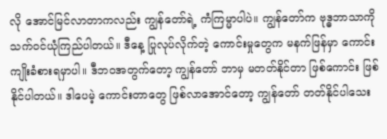လို အောင်မြင်လာတာကလည်း ကျွန်တော်ရဲ့ ကံကြမ္မာပါပဲ။ ကျွန်တော်က ဗုဒ္ဓဘာသာကို သက်ဝင်ယုံကြည်ပါတယ်။ ဒီနေ့ ပြုလုပ်လိုက်တဲ့ ကောင်းမှုတွေက မနက်ဖြန်မှာ ကောင်းကျိုးခံစားရမှာပါ။ ဒီဘဝအတွက်တော့ ကျွန်တော် ဘာမှ မတတ်နိုင်တာ ဖြစ်ကောင်း ဖြစ်နိုင်ပါတယ်။ ဒါပေမဲ့ ကောင်းတာတွေ ဖြစ်လာအောင်တော့ ကျွန်တော် တတ်နိုင်ပါသေး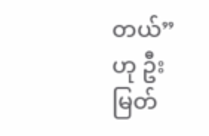တယ်” ဟု ဦးမြတ်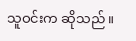သူဝင်းက ဆိုသည်။